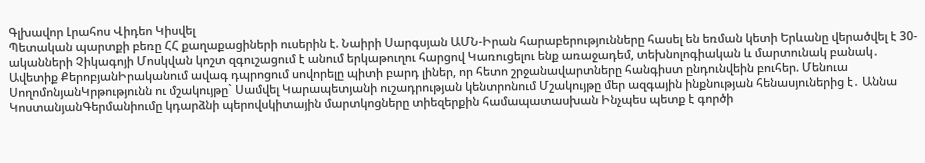Գլխավոր Լրահոս Վիդեո Կիսվել
Պետական պարտքի բեռը ՀՀ քաղաքացիների ուսերին է. Նաիրի Սարգսյան ԱՄՆ-Իրան հարաբերությունները հասել են եռման կետի Երևանը վերածվել է 30-ականների Չիկագոյի Մոսկվան կոշտ զգուշացում է անում երկաթուղու հարցով Կառուցելու ենք առաջադեմ, տեխնոլոգիական և մարտունակ բանակ․ Ավետիք ՔերոբյանԻրականում ավագ դպրոցում սովորելը պիտի բարդ լիներ, որ հետո շրջանավարտները հանգիստ ընդունվեին բուհեր. Մենուա ՍողոմոնյանԿրթությունն ու մշակույթը` Սամվել Կարապետյանի ուշադրության կենտրոնում Մշակույթը մեր ազգային ինքնության հենասյուներից է․ Աննա ԿոստանյանԳերմանիումը կդարձնի պերովսկիտային մարտկոցները տիեզերքին համապատասխան Ինչպես պետք է գործի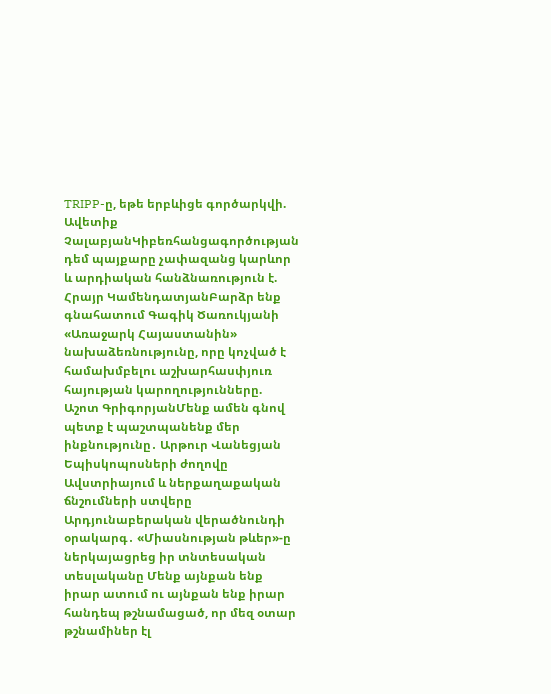TRIPP-ը, եթե երբևիցե գործարկվի. Ավետիք ՉալաբյանԿիբեռհանցագործության դեմ պայքարը չափազանց կարևոր և արդիական հանձնառություն է. Հրայր ԿամենդատյանԲարձր ենք գնահատում Գագիկ Ծառուկյանի «Առաջարկ Հայաստանին» նախաձեռնությունը, որը կոչված է համախմբելու աշխարհասփյուռ հայության կարողությունները. Աշոտ ԳրիգորյանՄենք ամեն գնով պետք է պաշտպանենք մեր ինքնությունը․ Արթուր Վանեցյան Եպիսկոպոսների ժողովը Ավստրիայում և ներքաղաքական ճնշումների ստվերը Արդյունաբերական վերածնունդի օրակարգ․ «Միասնության թևեր»-ը ներկայացրեց իր տնտեսական տեսլականը Մենք այնքան ենք իրար ատում ու այնքան ենք իրար հանդեպ թշնամացած, որ մեզ օտար թշնամիներ էլ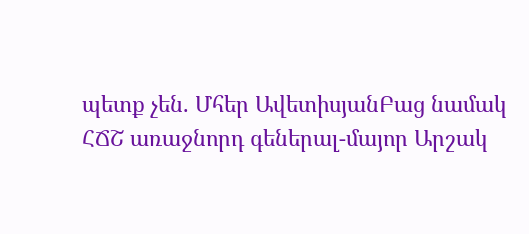պետք չեն. Մհեր ԱվետիսյանԲաց նամակ ՀՃՇ առաջնորդ գեներալ-մայոր Արշակ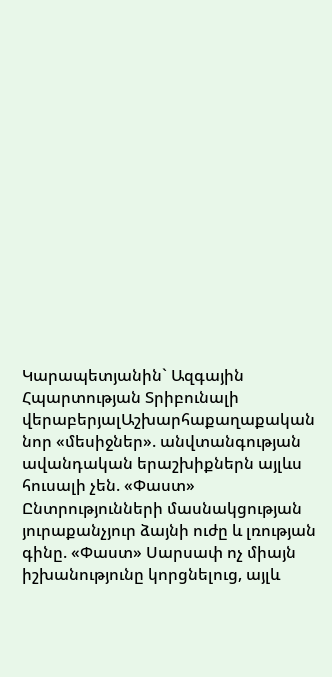Կարապետյանին` Ազգային Հպարտության Տրիբունալի վերաբերյալԱշխարհաքաղաքական նոր «մեսիջներ». անվտանգության ավանդական երաշխիքներն այլևս հուսալի չեն. «Փաստ» Ընտրությունների մասնակցության յուրաքանչյուր ձայնի ուժը և լռության գինը. «Փաստ» Սարսափ ոչ միայն իշխանությունը կորցնելուց, այլև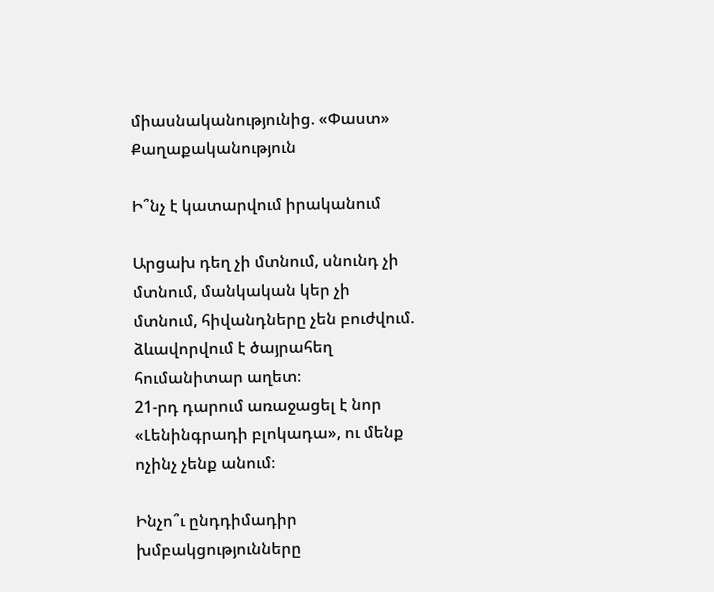միասնականությունից. «Փաստ»
Քաղաքականություն

Ի՞նչ է կատարվում իրականում

Արցախ դեղ չի մտնում, սնունդ չի մտնում, մանկական կեր չի մտնում, հիվանդները չեն բուժվում. ձևավորվում է ծայրահեղ հումանիտար աղետ։
21-րդ դարում առաջացել է նոր «Լենինգրադի բլոկադա», ու մենք ոչինչ չենք անում։

Ինչո՞ւ ընդդիմադիր խմբակցությունները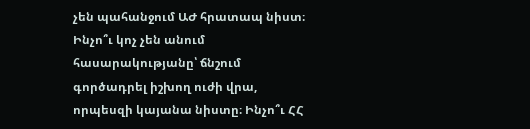չեն պահանջում ԱԺ հրատապ նիստ։ Ինչո՞ւ կոչ չեն անում հասարակությանը՝ ճնշում գործադրել իշխող ուժի վրա, որպեսզի կայանա նիստը։ Ինչո՞ւ ՀՀ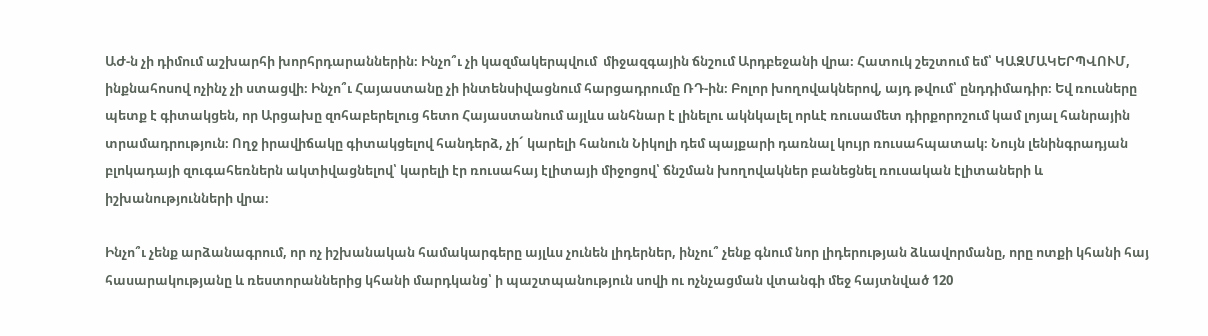ԱԺ-ն չի դիմում աշխարհի խորհրդարաններին։ Ինչո՞ւ չի կազմակերպվում  միջազգային ճնշում Արդբեջանի վրա։ Հատուկ շեշտում եմ՝ ԿԱԶՄԱԿԵՐՊՎՈՒՄ, ինքնահոսով ոչինչ չի ստացվի։ Ինչո՞ւ Հայաստանը չի ինտենսիվացնում հարցադրումը ՌԴ-ին։ Բոլոր խողովակներով, այդ թվում՝ ընդդիմադիր։ Եվ ռուսները պետք է գիտակցեն, որ Արցախը զոհաբերելուց հետո Հայաստանում այլևս անհնար է լինելու ակնկալել որևէ ռուսամետ դիրքորոշում կամ լոյալ հանրային տրամադրություն։ Ողջ իրավիճակը գիտակցելով հանդերձ, չի´ կարելի հանուն Նիկոլի դեմ պայքարի դառնալ կույր ռուսահպատակ։ Նույն լենինգրադյան բլոկադայի զուգահեռներն ակտիվացնելով՝ կարելի էր ռուսահայ էլիտայի միջոցով՝ ճնշման խողովակներ բանեցնել ռուսական էլիտաների և  իշխանությունների վրա։

Ինչո՞ւ չենք արձանագրում, որ ոչ իշխանական համակարգերը այլևս չունեն լիդերներ, ինչու՞ չենք գնում նոր լիդերության ձևավորմանը, որը ոտքի կհանի հայ հասարակությանը և ռեստորաններից կհանի մարդկանց՝ ի պաշտպանություն սովի ու ոչնչացման վտանգի մեջ հայտնված 120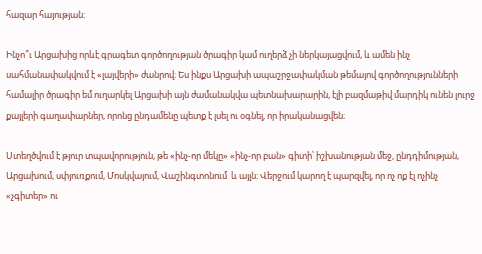հազար հայության։

Ինչո՞ւ Արցախից որևէ գրագետ գործողության ծրագիր կամ ուղերձ չի ներկայացվում, և ամեն ինչ սահմանափակվում է «լայվերի» ժանրով։ Ես ինքս Արցախի ապաշրջափակման թեմայով գործողությունների համալիր ծրագիր եմ ուղարկել Արցախի այն ժամանակվա պետնախարարին, էլի բազմաթիվ մարդիկ ունեն լուրջ քայլերի գաղափարներ, որոնց ընդամենը պետք է լսել ու օգնել, որ իրականացվեն։

Ստեղծվում է թյուր տպավորություն, թե «ինչ-որ մեկը» «ինչ-որ բան» գիտի՝ իշխանության մեջ, ընդդիմության, Արցախում, սփյուռքում, Մոսկվայում, Վաշինգտոնում  և այլն։ Վերջում կարող է պարզվել, որ ոչ ոք էլ ոչինչ «չգիտեր» ու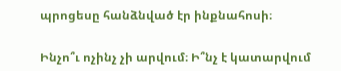պրոցեսը հանձնված էր ինքնահոսի։

Ինչո՞ւ ոչինչ չի արվում։ Ի՞նչ է կատարվում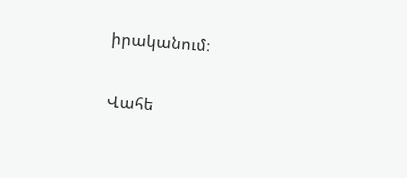իրականում։

Վահե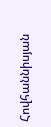Հովհաննիսյան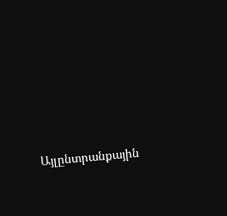Այլընտրանքային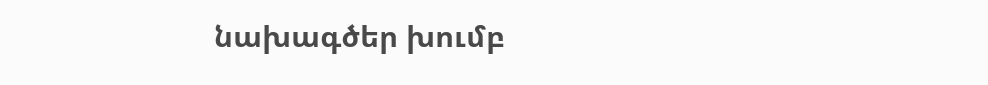նախագծեր խումբ